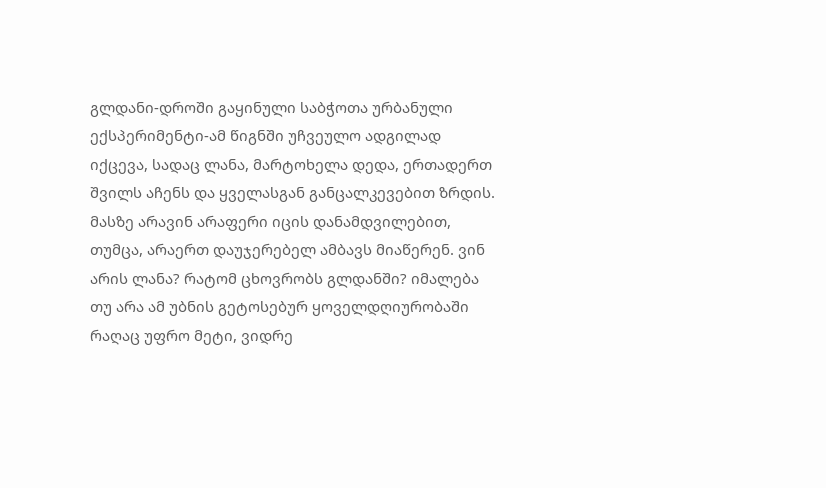გლდანი-დროში გაყინული საბჭოთა ურბანული ექსპერიმენტი-ამ წიგნში უჩვეულო ადგილად იქცევა, სადაც ლანა, მარტოხელა დედა, ერთადერთ შვილს აჩენს და ყველასგან განცალკევებით ზრდის. მასზე არავინ არაფერი იცის დანამდვილებით, თუმცა, არაერთ დაუჯერებელ ამბავს მიაწერენ. ვინ არის ლანა? რატომ ცხოვრობს გლდანში? იმალება თუ არა ამ უბნის გეტოსებურ ყოველდღიურობაში რაღაც უფრო მეტი, ვიდრე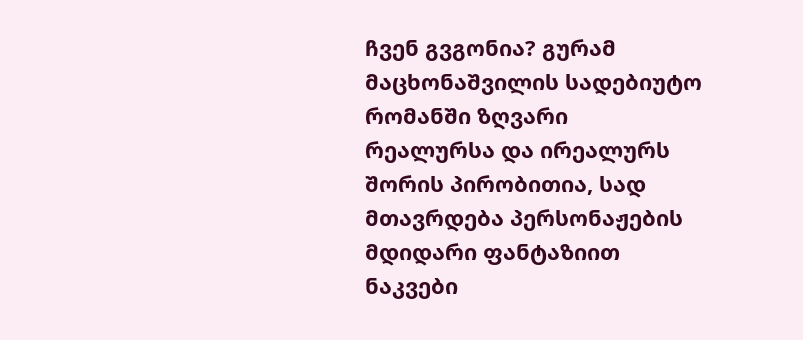ჩვენ გვგონია? გურამ მაცხონაშვილის სადებიუტო რომანში ზღვარი რეალურსა და ირეალურს შორის პირობითია, სად მთავრდება პერსონაჟების მდიდარი ფანტაზიით ნაკვები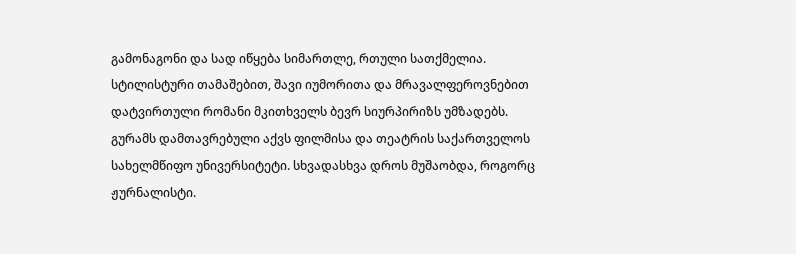გამონაგონი და სად იწყება სიმართლე, რთული სათქმელია. სტილისტური თამაშებით, შავი იუმორითა და მრავალფეროვნებით დატვირთული რომანი მკითხველს ბევრ სიურპირიზს უმზადებს.
გურამს დამთავრებული აქვს ფილმისა და თეატრის საქართველოს სახელმწიფო უნივერსიტეტი. სხვადასხვა დროს მუშაობდა, როგორც ჟურნალისტი.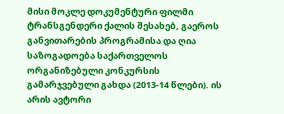მისი მოკლე დოკუმენტური ფილმი ტრანსგენდერი ქალის შესახებ, გაეროს განვითარების პროგრამისა და ღია საზოგადოება საქართველოს ორგანიზებული კონკურსის გამარჯვებული გახდა (2013-14 წლები). ის არის ავტორი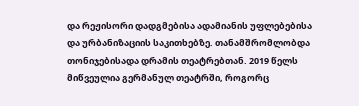და რეჟისორი დადგმებისა ადამიანის უფლებებისა და ურბანიზაციის საკითხებზე. თანამშრომლობდა თონიჯებისადა დრამის თეატრებთან. 2019 წელს მიწვეულია გერმანულ თეატრში, როგორც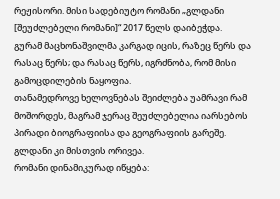რეჟისორი. მისი სადებიუტო რომანი „გლდანი [შეუძლებელი რომანი]“ 2017 წელს დაიბეჭდა.
გურამ მაცხონაშვილმა კარგად იცის, რაზეც წერს და რასაც წერს; და რასაც წერს, იგრძნობა, რომ მისი გამოცდილების ნაყოფია.
თანამედროვე ხელოვნებას შეიძლება უამრავი რამ მოშორდეს, მაგრამ ჯერაც შეუძლებელია იარსებოს პირადი ბიოგრაფიისა და გეოგრაფიის გარეშე. გლდანი კი მისთვის ორივეა.
რომანი დინამიკურად იწყება: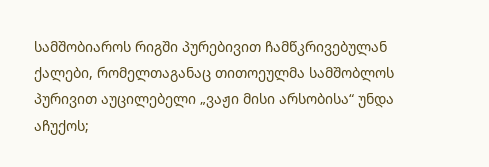სამშობიაროს რიგში პურებივით ჩამწკრივებულან ქალები, რომელთაგანაც თითოეულმა სამშობლოს პურივით აუცილებელი „ვაჟი მისი არსობისა“ უნდა აჩუქოს;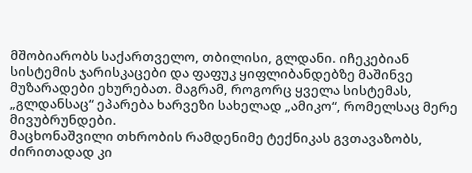მშობიარობს საქართველო, თბილისი, გლდანი. იჩეკებიან სისტემის ჯარისკაცები და ფაფუკ ყიფლიბანდებზე მაშინვე მუზარადები ეხურებათ. მაგრამ, როგორც ყველა სისტემას, „გლდანსაც“ ეპარება ხარვეზი სახელად „ამიკო“, რომელსაც მერე მივუბრუნდები.
მაცხონაშვილი თხრობის რამდენიმე ტექნიკას გვთავაზობს, ძირითადად კი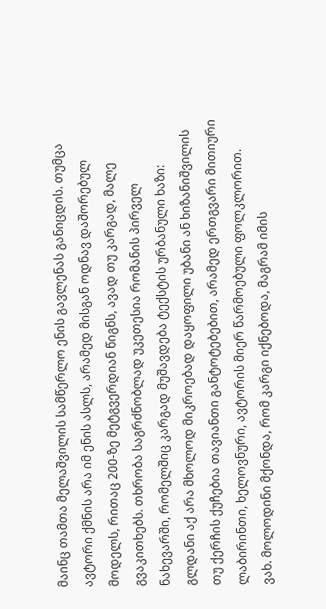მაინც თამთა მელაშვილის სამწერლო ენის გავლენას განიცდის. თუმცა ავტორი ქმნის არა იმ ენის ასლს, არამედ მისგან ოდნავ დაშორებულ მოდელს, რითაც 200-ზე მეტგვერდიან წიგნს, ავად თუ კარგად, მალე გვაკითხებს. თხრობა საგრძნობლად უკეთესია რომანის პირველ ნახევარში, რომელშიც კარგად მუშავდება ტექსტის ურბანული ხაზი: გლდანი აქ არა მხოლოდ მიკროებად დაყოფილი უბანი ან ხიზანიშვილის თუ ქერჩის ქუჩებია თავიანთი განტოტებებით, არამედ ერთგვარი მითიური ლაბირინთი, ხელოვნური, ავტორის მიერ წარმოებული ფოლკლორით.
ვახ. მოლოდინი მქონდა, რომ კარგი იქნებოდა, მაგრამ იმის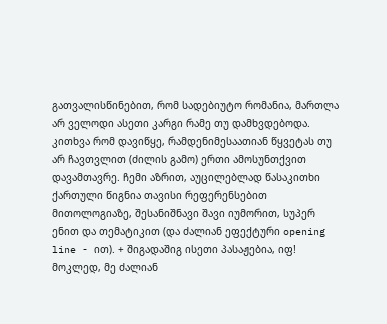გათვალისწინებით, რომ სადებიუტო რომანია, მართლა არ ველოდი ასეთი კარგი რამე თუ დამხვდებოდა. კითხვა რომ დავიწყე, რამდენიმესაათიან წყვეტას თუ არ ჩავთვლით (ძილის გამო) ერთი ამოსუნთქვით დავამთავრე. ჩემი აზრით, აუცილებლად წასაკითხი ქართული წიგნია თავისი რეფერენსებით მითოლოგიაზე, შესანიშნავი შავი იუმორით, სუპერ ენით და თემატიკით (და ძალიან ეფექტური opening line - ით). + შიგადაშიგ ისეთი პასაჟებია, იფ! მოკლედ, მე ძალიან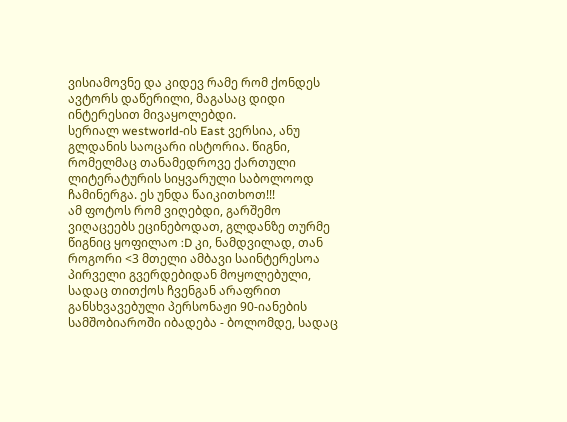ვისიამოვნე და კიდევ რამე რომ ქონდეს ავტორს დაწერილი, მაგასაც დიდი ინტერესით მივაყოლებდი.
სერიალ westworld-ის East ვერსია, ანუ გლდანის საოცარი ისტორია. წიგნი, რომელმაც თანამედროვე ქართული ლიტერატურის სიყვარული საბოლოოდ ჩამინერგა. ეს უნდა წაიკითხოთ!!!
ამ ფოტოს რომ ვიღებდი, გარშემო ვიღაცეებს ეცინებოდათ, გლდანზე თურმე წიგნიც ყოფილაო :D კი, ნამდვილად, თან როგორი <3 მთელი ამბავი საინტერესოა პირველი გვერდებიდან მოყოლებული, სადაც თითქოს ჩვენგან არაფრით განსხვავებული პერსონაჟი 90-იანების სამშობიაროში იბადება - ბოლომდე, სადაც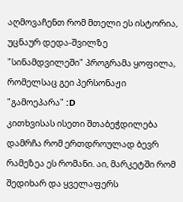აღმოვაჩენთ რომ მთელი ეს ისტორია, უცნაურ დედა-შვილზე "სინამდვილეში" პროგრამა ყოფილა, რომელსაც გეი პერსონაჟი "გამოეპარა" :D
კითხვისას ისეთი შთაბეჭდილება დამრჩა რომ ერთდროულად ბევრ რამეზეა ეს რომანი. აი, მარკეტში რომ შედიხარ და ყველაფერს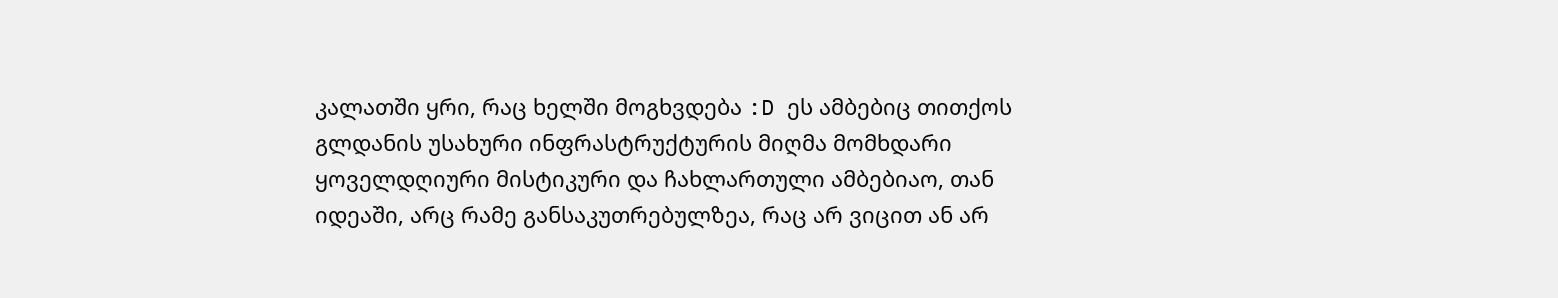კალათში ყრი, რაც ხელში მოგხვდება :D ეს ამბებიც თითქოს გლდანის უსახური ინფრასტრუქტურის მიღმა მომხდარი ყოველდღიური მისტიკური და ჩახლართული ამბებიაო, თან იდეაში, არც რამე განსაკუთრებულზეა, რაც არ ვიცით ან არ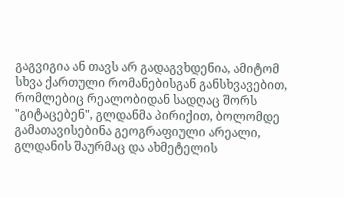გაგვიგია ან თავს არ გადაგვხდენია, ამიტომ სხვა ქართული რომანებისგან განსხვავებით, რომლებიც რეალობიდან სადღაც შორს "გიტაცებენ", გლდანმა პირიქით, ბოლომდე გამათავისებინა გეოგრაფიული არეალი, გლდანის შაურმაც და ახმეტელის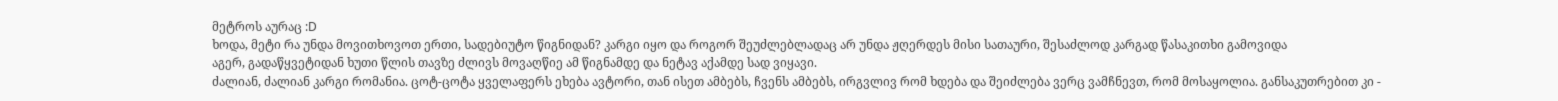მეტროს აურაც :D
ხოდა, მეტი რა უნდა მოვითხოვოთ ერთი, სადებიუტო წიგნიდან? კარგი იყო და როგორ შეუძლებლადაც არ უნდა ჟღერდეს მისი სათაური, შესაძლოდ კარგად წასაკითხი გამოვიდა
აგერ, გადაწყვეტიდან ხუთი წლის თავზე ძლივს მოვაღწიე ამ წიგნამდე და ნეტავ აქამდე სად ვიყავი.
ძალიან, ძალიან კარგი რომანია. ცოტ-ცოტა ყველაფერს ეხება ავტორი, თან ისეთ ამბებს, ჩვენს ამბებს, ირგვლივ რომ ხდება და შეიძლება ვერც ვამჩნევთ, რომ მოსაყოლია. განსაკუთრებით კი -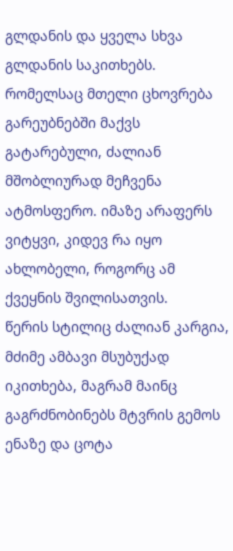გლდანის და ყველა სხვა გლდანის საკითხებს. რომელსაც მთელი ცხოვრება გარეუბნებში მაქვს გატარებული, ძალიან მშობლიურად მეჩვენა ატმოსფერო. იმაზე არაფერს ვიტყვი, კიდევ რა იყო ახლობელი, როგორც ამ ქვეყნის შვილისათვის.
წერის სტილიც ძალიან კარგია, მძიმე ამბავი მსუბუქად იკითხება, მაგრამ მაინც გაგრძნობინებს მტვრის გემოს ენაზე და ცოტა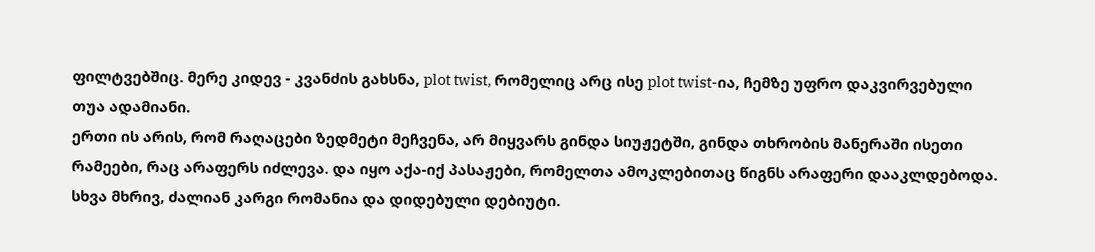ფილტვებშიც. მერე კიდევ - კვანძის გახსნა, plot twist, რომელიც არც ისე plot twist-ია, ჩემზე უფრო დაკვირვებული თუა ადამიანი.
ერთი ის არის, რომ რაღაცები ზედმეტი მეჩვენა, არ მიყვარს გინდა სიუჟეტში, გინდა თხრობის მანერაში ისეთი რამეები, რაც არაფერს იძლევა. და იყო აქა-იქ პასაჟები, რომელთა ამოკლებითაც წიგნს არაფერი დააკლდებოდა. სხვა მხრივ, ძალიან კარგი რომანია და დიდებული დებიუტი.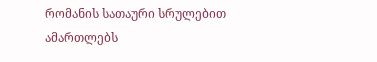რომანის სათაური სრულებით ამართლებს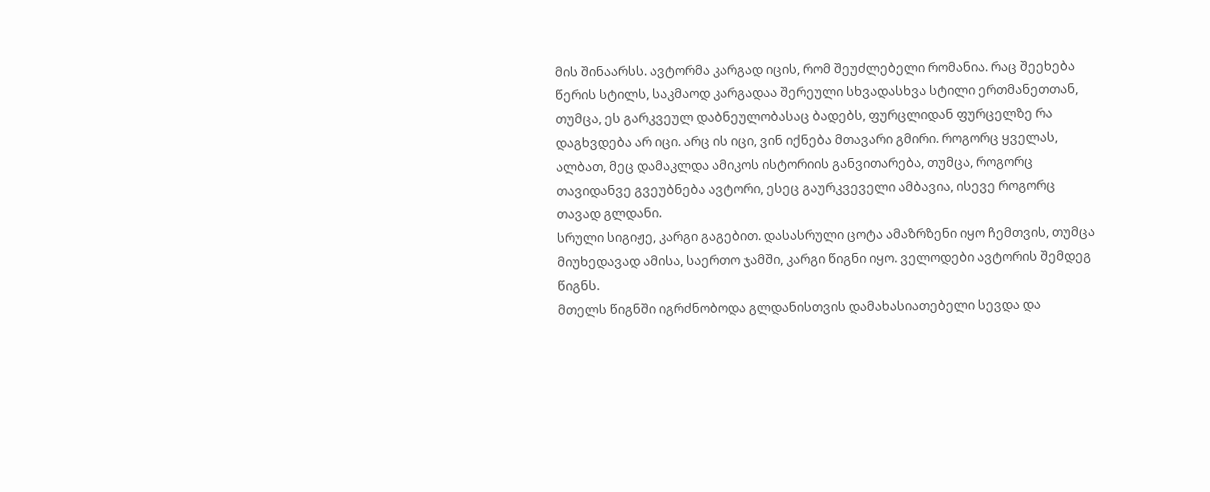მის შინაარსს. ავტორმა კარგად იცის, რომ შეუძლებელი რომანია. რაც შეეხება წერის სტილს, საკმაოდ კარგადაა შერეული სხვადასხვა სტილი ერთმანეთთან, თუმცა, ეს გარკვეულ დაბნეულობასაც ბადებს, ფურცლიდან ფურცელზე რა დაგხვდება არ იცი. არც ის იცი, ვინ იქნება მთავარი გმირი. როგორც ყველას, ალბათ, მეც დამაკლდა ამიკოს ისტორიის განვითარება, თუმცა, როგორც თავიდანვე გვეუბნება ავტორი, ესეც გაურკვეველი ამბავია, ისევე როგორც თავად გლდანი.
სრული სიგიჟე, კარგი გაგებით. დასასრული ცოტა ამაზრზენი იყო ჩემთვის, თუმცა მიუხედავად ამისა, საერთო ჯამში, კარგი წიგნი იყო. ველოდები ავტორის შემდეგ წიგნს.
მთელს წიგნში იგრძნობოდა გლდანისთვის დამახასიათებელი სევდა და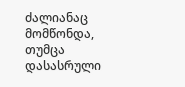ძალიანაც მომწონდა, თუმცა დასასრული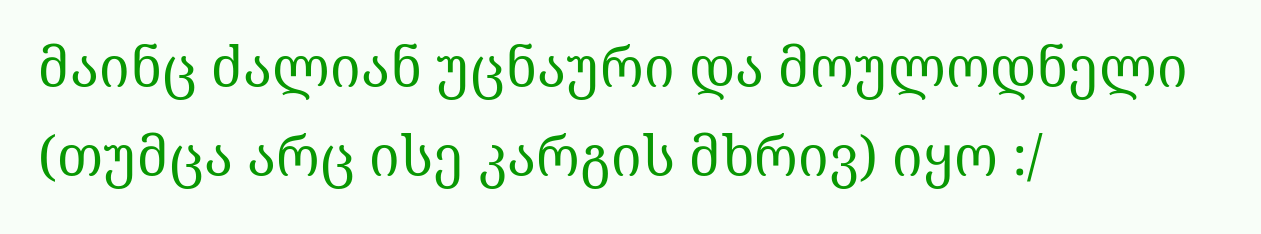მაინც ძალიან უცნაური და მოულოდნელი (თუმცა არც ისე კარგის მხრივ) იყო :/